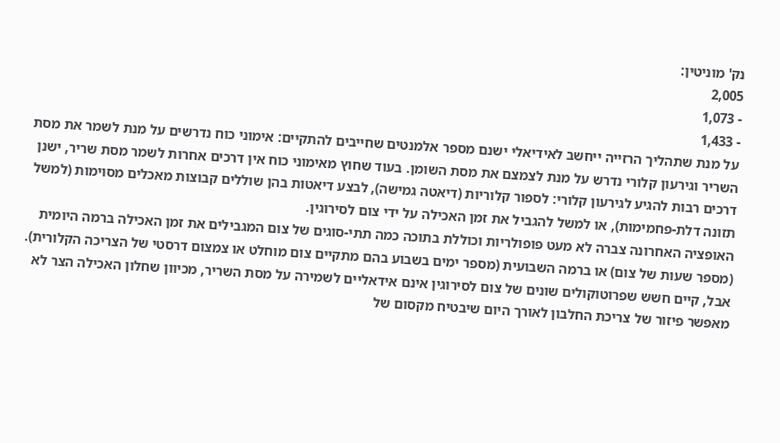נק' מוניטין:
2,005
- 1,073
- 1,433
על מנת שתהליך הרזייה ייחשב לאידיאלי ישנם מספר אלמנטים שחייבים להתקיים: אימוני כוח נדרשים על מנת לשמר את מסת השריר וגירעון קלורי נדרש על מנת לצמצם את מסת השומן. בעוד שחוץ מאימוני כוח אין דרכים אחרות לשמר מסת שריר, ישנן דרכים רבות להגיע לגירעון קלורי: לספור קלוריות (דיאטה גמישה), לבצע דיאטות בהן שוללים קבוצות מאכלים מסוימות (למשל תזונה דלת-פחמימות), או למשל להגביל את זמן האכילה על ידי צום לסירוגין.
האופציה האחרונה צברה לא מעט פופולריות וכוללת בתוכה כמה תתי-סוגים של צום המגבילים את זמן האכילה ברמה היומית (מספר שעות של צום) או ברמה השבועית (מספר ימים בשבוע בהם מתקיים צום מוחלט או צמצום דרסטי של הצריכה הקלורית). אבל, קיים חשש שפרוטוקולים שונים של צום לסירוגין אינם אידאליים לשמירה על מסת השריר, מכיוון שחלון האכילה הצר לא מאפשר פיזור של צריכת החלבון לאורך היום שיבטיח מקסום של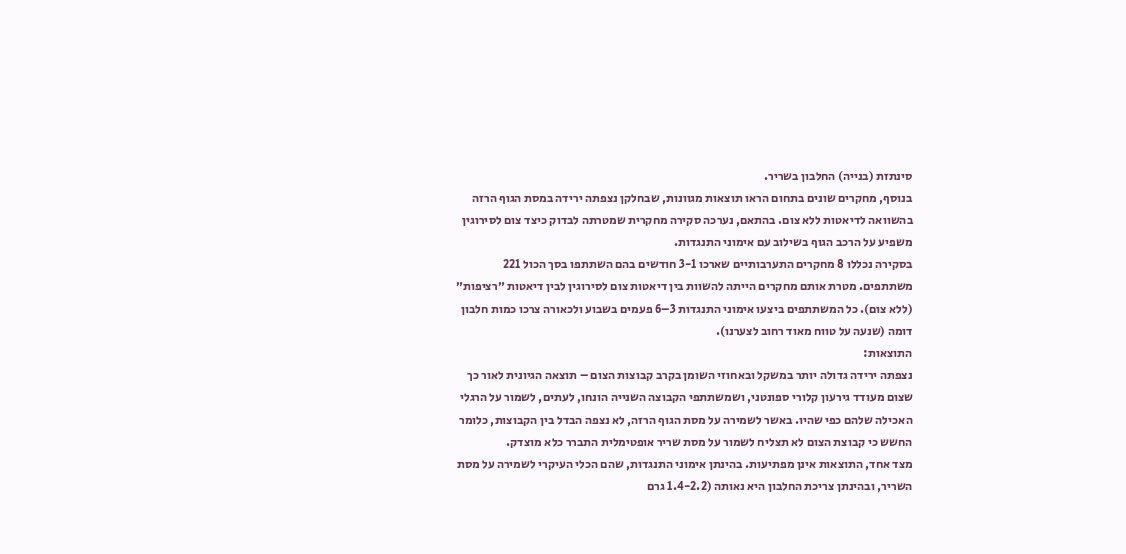סינתזת (בנייה) החלבון בשריר.
בנוסף, מחקרים שונים בתחום הראו תוצאות מגוונות, שבחלקן נצפתה ירידה במסת הגוף הרזה בהשוואה לדיאטות ללא צום. בהתאם, נערכה סקירה מחקרית שמטרתה לבדוק כיצד צום לסירוגין משפיע על הרכב הגוף בשילוב עם אימוני התנגדות.
בסקירה נכללו 8 מחקרים התערבותיים שארכו 3-1 חודשים בהם השתתפו בסך הכול 221 משתתפים. מטרת אותם מחקרים הייתה להשוות בין דיאטות צום לסירוגין לבין דיאטות ״רציפות״ (ללא צום). כל המשתתפים ביצעו אימוני התנגדות 3–6 פעמים בשבוע ולכאורה צרכו כמות חלבון דומה (שנעה על טווח מאוד רחוב לצערנו).
התוצאות:
נצפתה ירידה גדולה יותר במשקל ובאחוזי השומן בקרב קבוצות הצום – תוצאה הגיונית לאור כך שצום מעודד גירעון קלורי ספונטני, ושמשתתפי הקבוצה השנייה הונחו, לעתים, לשמור על הרגלי האכילה שלהם כפי שהיו. באשר לשמירה על מסת הגוף הרזה, לא נצפה הבדל בין הקבוצות, כלומר החשש כי קבוצת הצום לא תצליח לשמור על מסת שריר אופטימלית התברר כלא מוצדק.
מצד אחד, התוצאות אינן מפתיעות. בהינתן אימוני התנגדות, שהם הכלי העיקרי לשמירה על מסת השריר, ובהינתן צריכת החלבון היא נאותה (1.4-2.2 גרם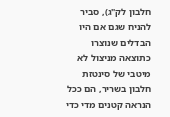חלבון לק"ג), סביר להניח שגם אם היו הבדלים שנוצרו כתוצאה מניצול לא מיטבי של סינטזת חלבון בשריר, הם ככל הנראה קטנים מדי כדי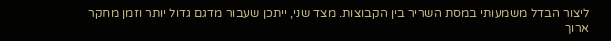ליצור הבדל משמעותי במסת השריר בין הקבוצות. מצד שני, ייתכן שעבור מדגם גדול יותר וזמן מחקר ארוך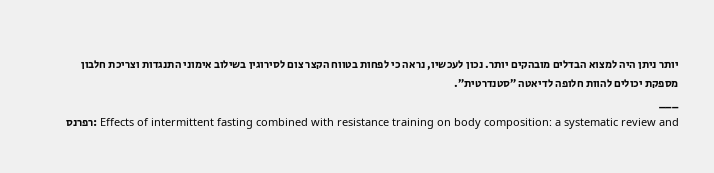יותר ניתן היה למצוא הבדלים מובהקים יותר. נכון לעכשיו, נראה כי לפחות בטווח הקצר צום לסירוגין בשילוב אימוני התנגדות וצריכת חלבון מספקת יכולים להוות חלופה לדיאטה ״סטנדרטית״.
___
רפרנס: Effects of intermittent fasting combined with resistance training on body composition: a systematic review and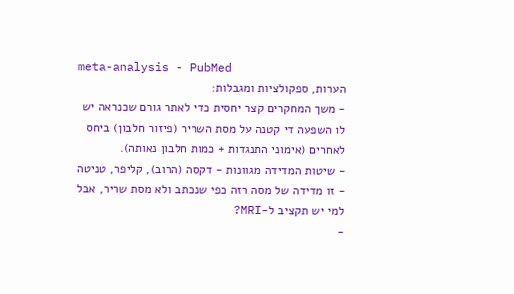meta-analysis - PubMed
הערות, ספקולציות ומגבלות:
- משך המחקרים קצר יחסית כדי לאתר גורם שכנראה יש לו השפעה די קטנה על מסת השריר (פיזור חלבון) ביחס לאחרים (אימוני התנגדות + כמות חלבון נאותה).
- שיטות המדידה מגוונות - דקסה (הרוב), קליפר, טניטה - זו מדידה של מסה רזה כפי שנכתב ולא מסת שריר, אבל למי יש תקציב ל-MRI?
-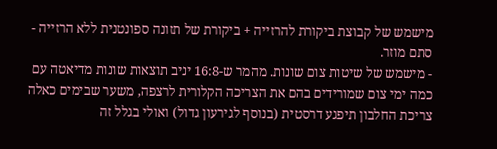מישמש של קבוצת ביקורת להרזייה + ביקורת של תזונה ספונטנית ללא הרזייה - סתם מוזר.
- מישמש של שיטות צום שונות. מהמר ש-16:8 יניב תוצאות שונות מדיאטה עם כמה ימי צום שמורידים בהם את הצריכה הקלורית לרצפה, משער שבימים כאלה צריכת החלבון תיפגע דרסטית (בנוסף לגירעון גדול) ואולי בגלל זה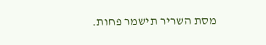מסת השריר תישמר פחות.